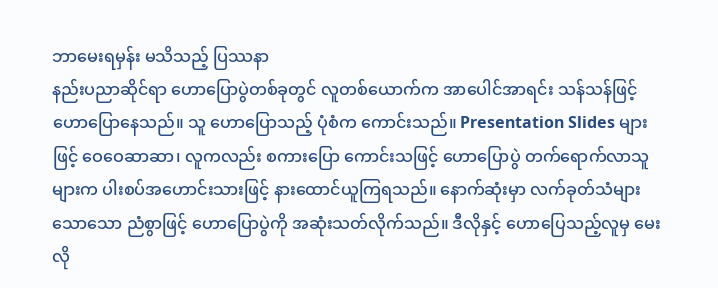ဘာမေးရမှန်း မသိသည့် ပြဿနာ
နည်းပညာဆိုင်ရာ ဟောပြောပွဲတစ်ခုတွင် လူတစ်ယောက်က အာပေါင်အာရင်း သန်သန်ဖြင့် ဟောပြောနေသည်။ သူ ဟောပြောသည့် ပုံစံက ကောင်းသည်။ Presentation Slides များဖြင့် ဝေဝေဆာဆာ၊ လူကလည်း စကားပြော ကောင်းသဖြင့် ဟောပြောပွဲ တက်ရောက်လာသူများက ပါးစပ်အဟောင်းသားဖြင့် နားထောင်ယူကြရသည်။ နောက်ဆုံးမှာ လက်ခုတ်သံများ သောသော ညံစွာဖြင့် ဟောပြောပွဲကို အဆုံးသတ်လိုက်သည်။ ဒီလိုနှင့် ဟောပြေသည့်လူမှ မေးလို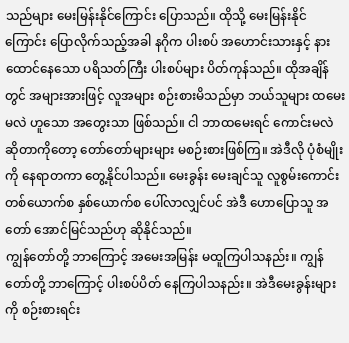သည်များ မေးမြန်းနိုင်ကြောင်း ပြောသည်။ ထိုသို့ မေးမြန်းနိုင်ကြောင်း ပြောလိုက်သည့်အခါ နဂိုက ပါးစပ် အဟောင်းသားနှင့် နားထောင်နေသော ပရိသတ်ကြီး ပါးစပ်များ ပိတ်ကုန်သည်။ ထိုအချိန်တွင် အများအားဖြင့် လူအများ စဉ်းစားမိသည်မှာ ဘယ်သူများ ထမေးမလဲ ဟူသော အတွေးသာ ဖြစ်သည်။ ငါ ဘာထမေးရင် ကောင်းမလဲ ဆိုတာကိုတော့ တော်တော်များများ မစဉ်းစားဖြစ်ကြ။ အဲဒီလို ပုံစံမျိုးကို နေရာတကာ တွေ့နိုင်ပါသည်။ မေးခွန်း မေးချင်သူ လူစွမ်းကောင်း တစ်ယောက်စ နှစ်ယောက်စ ပေါ်လာလျှင်ပင် အဲဒီ ဟောပြောသူ အတော် အောင်မြင်သည်ဟု ဆိုနိုင်သည်။
ကျွန်တော်တို့ ဘာကြောင့် အမေးအမြန်း မထူကြပါသနည်း။ ကျွန်တော်တို့ ဘာကြောင့် ပါးစပ်ပိတ် နေကြပါသနည်း။ အဲဒီမေးခွန်းများကို စဉ်းစားရင်း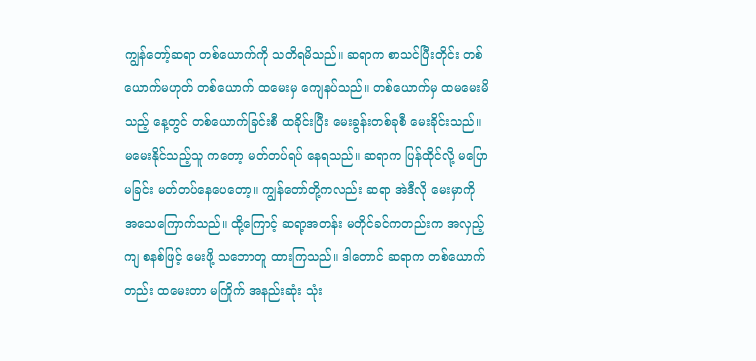ကျွန်တော့်ဆရာ တစ်ယောက်ကို သတိရမိသည်။ ဆရာက စာသင်ပြီးတိုင်း တစ်ယောက်မဟုတ် တစ်ယောက် ထမေးမှ ကျေနပ်သည်။ တစ်ယောက်မှ ထမမေးမိသည့် နေ့တွင် တစ်ယောက်ခြင်းစီ ထခိုင်းပြီး မေးခွန်းတစ်ခုစီ မေးခိုင်းသည်။ မမေးနိုင်သည့်သူ ကတော့ မတ်တပ်ရပ် နေရသည်။ ဆရာက ပြန်ထိုင်လို့ မပြောမခြင်း မတ်တပ်နေပေတော့။ ကျွန်တော်တို့ကလည်း ဆရာ အဲဒီလို မေးမှာကို အသေကြောက်သည်။ ထို့ကြောင့် ဆရာ့အတန်း မတိုင်ခင်ကတည်းက အလှည့်ကျ စနစ်ဖြင့် မေးဖို့ သဘောတူ ထားကြသည်။ ဒါတောင် ဆရာက တစ်ယောက်တည်း ထမေးတာ မကြိုက် အနည်းဆုံး သုံး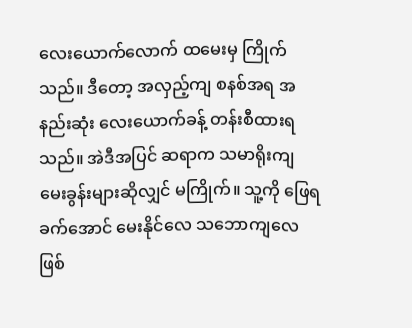လေးယောက်လောက် ထမေးမှ ကြိုက်သည်။ ဒီတော့ အလှည့်ကျ စနစ်အရ အနည်းဆုံး လေးယောက်ခန့် တန်းစီထားရသည်။ အဲဒီအပြင် ဆရာက သမာရိုးကျ မေးခွန်းများဆိုလျှင် မကြိုက်။ သူ့ကို ဖြေရခက်အောင် မေးနိုင်လေ သဘောကျလေ ဖြစ်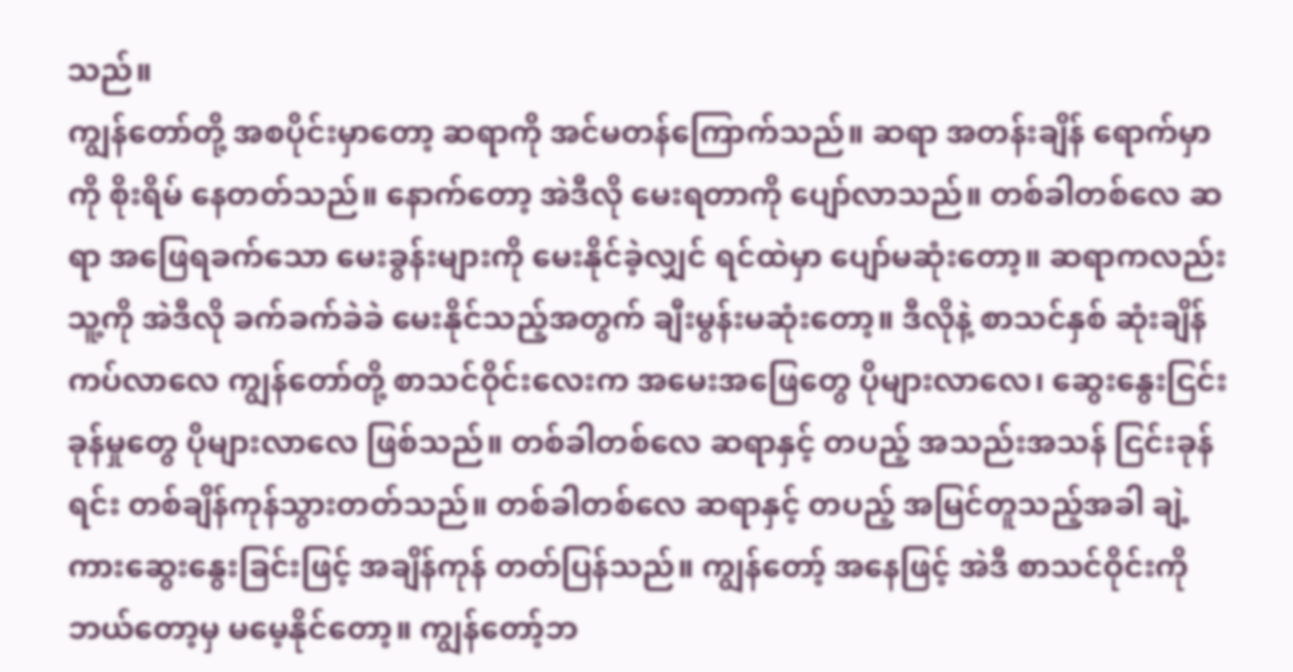သည်။
ကျွန်တော်တို့ အစပိုင်းမှာတော့ ဆရာကို အင်မတန်ကြောက်သည်။ ဆရာ အတန်းချိန် ရောက်မှာကို စိုးရိမ် နေတတ်သည်။ နောက်တော့ အဲဒီလို မေးရတာကို ပျော်လာသည်။ တစ်ခါတစ်လေ ဆရာ အဖြေရခက်သော မေးခွန်းများကို မေးနိုင်ခဲ့လျှင် ရင်ထဲမှာ ပျော်မဆုံးတော့။ ဆရာကလည်း သူ့ကို အဲဒီလို ခက်ခက်ခဲခဲ မေးနိုင်သည့်အတွက် ချီးမွန်းမဆုံးတော့။ ဒီလိုနဲ့ စာသင်နှစ် ဆုံးချိန် ကပ်လာလေ ကျွန်တော်တို့ စာသင်ဝိုင်းလေးက အမေးအဖြေတွေ ပိုများလာလေ၊ ဆွေးနွေးငြင်းခုန်မှုတွေ ပိုများလာလေ ဖြစ်သည်။ တစ်ခါတစ်လေ ဆရာနှင့် တပည့် အသည်းအသန် ငြင်းခုန်ရင်း တစ်ချိန်ကုန်သွားတတ်သည်။ တစ်ခါတစ်လေ ဆရာနှင့် တပည့် အမြင်တူသည့်အခါ ချဲ့ကားဆွေးနွေးခြင်းဖြင့် အချိန်ကုန် တတ်ပြန်သည်။ ကျွန်တော့် အနေဖြင့် အဲဒီ စာသင်ဝိုင်းကို ဘယ်တော့မှ မမေ့နိုင်တော့။ ကျွန်တော့်ဘ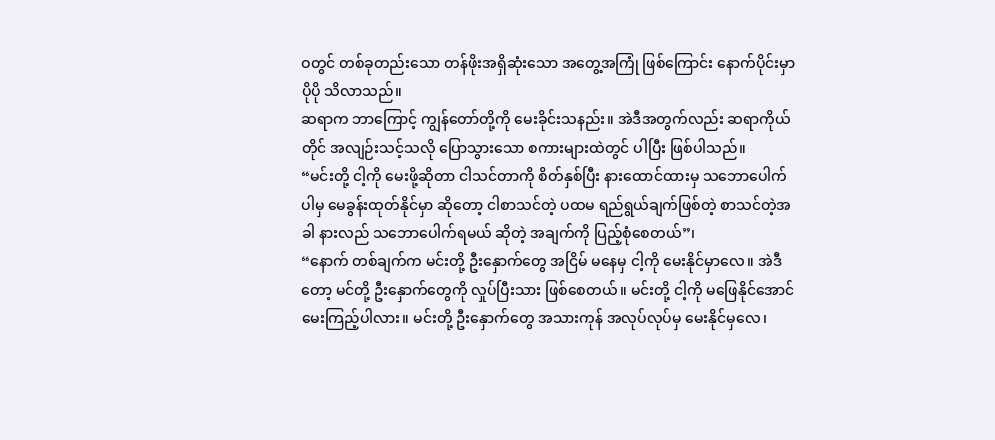ဝတွင် တစ်ခုတည်းသော တန်ဖိုးအရှိဆုံးသော အတွေ့အကြုံ ဖြစ်ကြောင်း နောက်ပိုင်းမှာ ပိုပို သိလာသည်။
ဆရာက ဘာကြောင့် ကျွန်တော်တို့ကို မေးခိုင်းသနည်း။ အဲဒီအတွက်လည်း ဆရာကိုယ်တိုင် အလျဉ်းသင့်သလို ပြောသွားသော စကားများထဲတွင် ပါပြီး ဖြစ်ပါသည်။
“မင်းတို့ ငါ့ကို မေးဖို့ဆိုတာ ငါသင်တာကို စိတ်နှစ်ပြီး နားထောင်ထားမှ သဘောပေါက်ပါမှ မေခွန်းထုတ်နိုင်မှာ ဆိုတော့ ငါစာသင်တဲ့ ပထမ ရည်ရွယ်ချက်ဖြစ်တဲ့ စာသင်တဲ့အခါ နားလည် သဘောပေါက်ရမယ် ဆိုတဲ့ အချက်ကို ပြည့်စုံစေတယ်”၊
“နောက် တစ်ချက်က မင်းတို့ ဦးနှောက်တွေ အငြိမ် မနေမှ ငါ့ကို မေးနိုင်မှာလေ။ အဲဒီတော့ မင်တို့ ဦးနှောက်တွေကို လှုပ်ပြီးသား ဖြစ်စေတယ်။ မင်းတို့ ငါ့ကို မဖြေနိုင်အောင် မေးကြည့်ပါလား။ မင်းတို့ ဦးနှောက်တွေ အသားကုန် အလုပ်လုပ်မှ မေးနိုင်မှလေ၊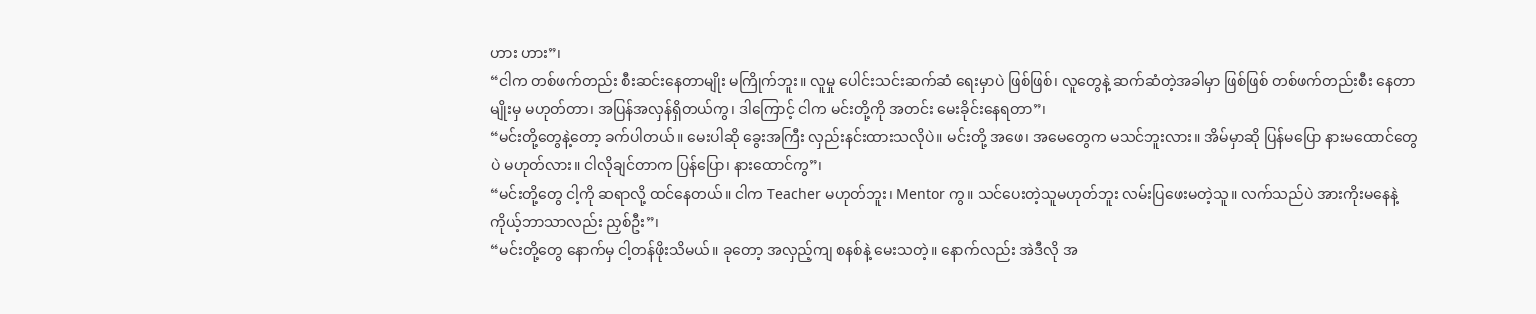ဟား ဟား”၊
“ငါက တစ်ဖက်တည်း စီးဆင်းနေတာမျိုး မကြိုက်ဘူး။ လူမှု ပေါင်းသင်းဆက်ဆံ ရေးမှာပဲ ဖြစ်ဖြစ်၊ လူတွေနဲ့ ဆက်ဆံတဲ့အခါမှာ ဖြစ်ဖြစ် တစ်ဖက်တည်းစီး နေတာမျိုးမှ မဟုတ်တာ၊ အပြန်အလှန်ရှိတယ်ကွ၊ ဒါကြောင့် ငါက မင်းတို့ကို အတင်း မေးခိုင်းနေရတာ”၊
“မင်းတို့တွေနဲ့တော့ ခက်ပါတယ်။ မေးပါဆို ခွေးအကြီး လှည်းနင်းထားသလိုပဲ။ မင်းတို့ အဖေ၊ အမေတွေက မသင်ဘူးလား။ အိမ်မှာဆို ပြန်မပြော နားမထောင်တွေပဲ မဟုတ်လား။ ငါလိုချင်တာက ပြန်ပြော၊ နားထောင်ကွ”၊
“မင်းတို့တွေ ငါ့ကို ဆရာလို့ ထင်နေတယ်။ ငါက Teacher မဟုတ်ဘူး၊ Mentor ကွ။ သင်ပေးတဲ့သူမဟုတ်ဘူး လမ်းပြဖေးမတဲ့သူ။ လက်သည်ပဲ အားကိုးမနေနဲ့ ကိုယ့်ဘာသာလည်း ညှစ်ဦး”၊
“မင်းတို့တွေ နောက်မှ ငါ့တန်ဖိုးသိမယ်။ ခုတော့ အလှည့်ကျ စနစ်နဲ့ မေးသတဲ့။ နောက်လည်း အဲဒီလို အ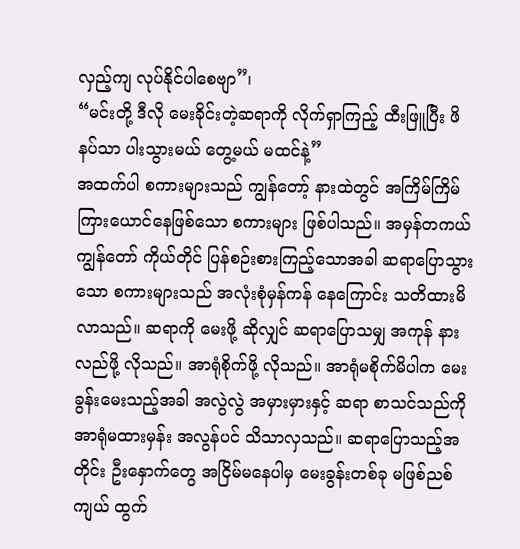လှည့်ကျ လုပ်နိုင်ပါစေဗျာ”၊
“မင်းတို့ ဒီလို မေးခိုင်းတဲ့ဆရာကို လိုက်ရှာကြည့် ထီးဖြူပြီး ဖိနပ်သာ ပါးသွားမယ် တွေ့မယ် မထင်နဲ့”
အထက်ပါ စကားများသည် ကျွန်တော့် နားထဲတွင် အကြိမ်ကြိမ် ကြားယောင်နေဖြစ်သော စကားများ ဖြစ်ပါသည်။ အမှန်တကယ် ကျွန်တော် ကိုယ်တိုင် ပြန်စဉ်းစားကြည့်သောအခါ ဆရာပြောသွားသော စကားများသည် အလုံးစုံမှန်ကန် နေကြောင်း သတိထားမိလာသည်။ ဆရာကို မေးဖို့ ဆိုလျှင် ဆရာပြောသမျှ အကုန် နားလည်ဖို့ လိုသည်။ အာရုံစိုက်ဖို့ လိုသည်။ အာရုံမစိုက်မိပါက မေးခွန်းမေးသည့်အခါ အလွဲလွဲ အမှားမှားနှင့် ဆရာ စာသင်သည်ကို အာရုံမထားမှန်း အလွန်ပင် သိသာလှသည်။ ဆရာပြောသည့်အတိုင်း ဦးနှောက်တွေ အငြိမ်မနေပါမှ မေးခွန်းတစ်ခု မဖြစ်ညစ်ကျယ် ထွက်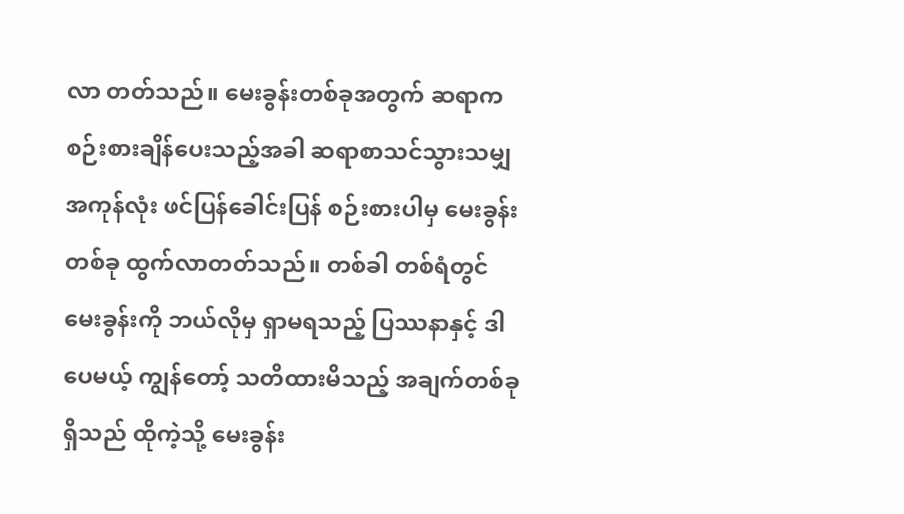လာ တတ်သည်။ မေးခွန်းတစ်ခုအတွက် ဆရာက စဉ်းစားချိန်ပေးသည့်အခါ ဆရာစာသင်သွားသမျှ အကုန်လုံး ဖင်ပြန်ခေါင်းပြန် စဉ်းစားပါမှ မေးခွန်းတစ်ခု ထွက်လာတတ်သည်။ တစ်ခါ တစ်ရံတွင် မေးခွန်းကို ဘယ်လိုမှ ရှာမရသည့် ပြဿနာနှင့် ဒါပေမယ့် ကျွန်တော့် သတိထားမိသည့် အချက်တစ်ခုရှိသည် ထိုကဲ့သို့ မေးခွန်း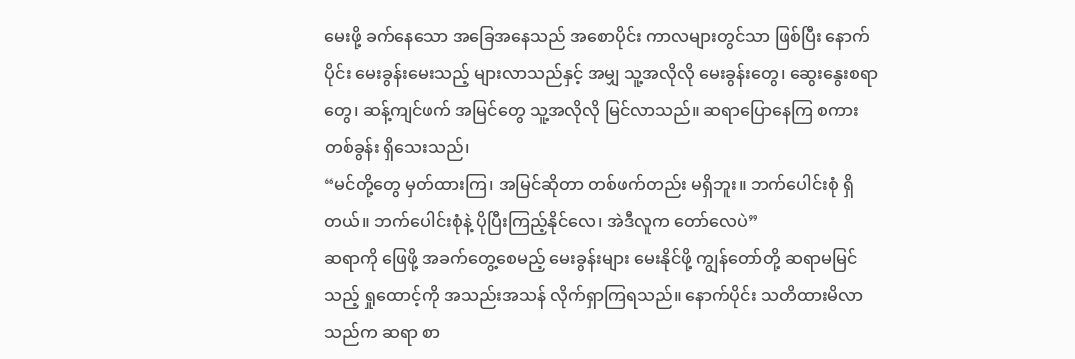မေးဖို့ ခက်နေသော အခြေအနေသည် အစောပိုင်း ကာလများတွင်သာ ဖြစ်ပြီး နောက်ပိုင်း မေးခွန်းမေးသည့် များလာသည်နှင့် အမျှ သူ့အလိုလို မေးခွန်းတွေ၊ ဆွေးနွေးစရာတွေ၊ ဆန့်ကျင်ဖက် အမြင်တွေ သူ့အလိုလို မြင်လာသည်။ ဆရာပြောနေကြ စကားတစ်ခွန်း ရှိသေးသည်၊
“မင်တို့တွေ မှတ်ထားကြ၊ အမြင်ဆိုတာ တစ်ဖက်တည်း မရှိဘူး။ ဘက်ပေါင်းစုံ ရှိတယ်။ ဘက်ပေါင်းစုံနဲ့ ပိုပြီးကြည့်နိုင်လေ၊ အဲဒီလူက တော်လေပဲ”
ဆရာကို ဖြေဖို့ အခက်တွေ့စေမည့် မေးခွန်းများ မေးနိုင်ဖို့ ကျွန်တော်တို့ ဆရာမမြင်သည့် ရှုထောင့်ကို အသည်းအသန် လိုက်ရှာကြရသည်။ နောက်ပိုင်း သတိထားမိလာသည်က ဆရာ စာ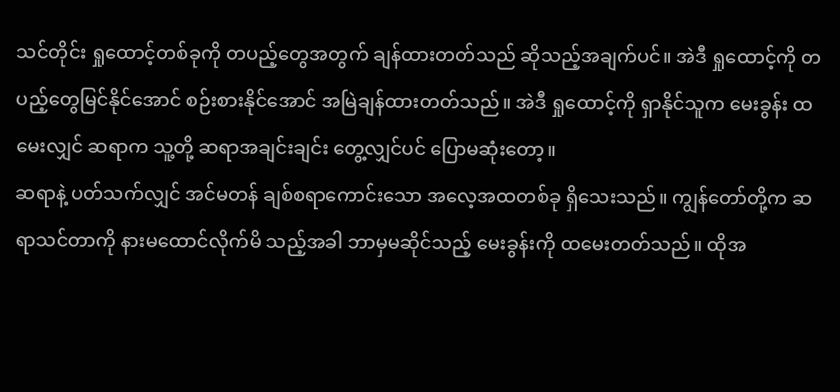သင်တိုင်း ရှုထောင့်တစ်ခုကို တပည့်တွေအတွက် ချန်ထားတတ်သည် ဆိုသည့်အချက်ပင်။ အဲဒီ ရှုထောင့်ကို တပည့်တွေမြင်နိုင်အောင် စဉ်းစားနိုင်အောင် အမြဲချန်ထားတတ်သည်။ အဲဒီ ရှုထောင့်ကို ရှာနိုင်သူက မေးခွန်း ထမေးလျှင် ဆရာက သူ့တို့ ဆရာအချင်းချင်း တွေ့လျှင်ပင် ပြောမဆုံးတော့။
ဆရာနဲ့ ပတ်သက်လျှင် အင်မတန် ချစ်စရာကောင်းသော အလေ့အထတစ်ခု ရှိသေးသည်။ ကျွန်တော်တို့က ဆရာသင်တာကို နားမထောင်လိုက်မိ သည့်အခါ ဘာမှမဆိုင်သည့် မေးခွန်းကို ထမေးတတ်သည်။ ထိုအ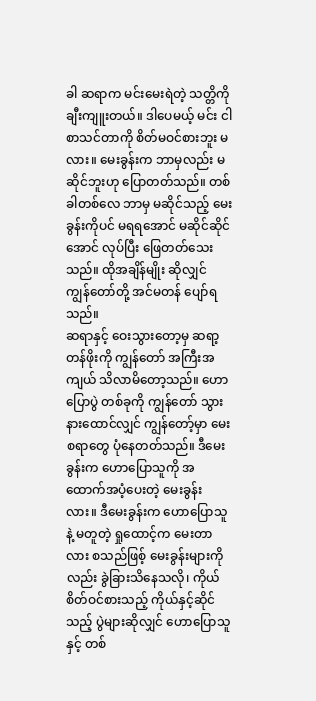ခါ ဆရာက မင်းမေးရဲတဲ့ သတ္တိကို ချီးကျူးတယ်။ ဒါပေမယ့် မင်း ငါစာသင်တာကို စိတ်မဝင်စားဘူး မလား။ မေးခွန်းက ဘာမှလည်း မဆိုင်ဘူးဟု ပြောတတ်သည်။ တစ်ခါတစ်လေ ဘာမှ မဆိုင်သည့် မေးခွန်းကိုပင် မရရအောင် မဆိုင်ဆိုင်အောင် လုပ်ပြီး ဖြေတတ်သေးသည်။ ထိုအချိန်မျိုး ဆိုလျှင် ကျွန်တော်တို့ အင်မတန် ပျော်ရသည်။
ဆရာနှင့် ဝေးသွားတော့မှ ဆရာ့တန်ဖိုးကို ကျွန်တော် အကြီးအကျယ် သိလာမိတော့သည်။ ဟောပြောပွဲ တစ်ခုကို ကျွန်တော် သွားနားထောင်လျှင် ကျွန်တော့်မှာ မေးစရာတွေ ပုံနေတတ်သည်။ ဒီမေးခွန်းက ဟောပြောသူကို အထောက်အပံ့ပေးတဲ့ မေးခွန်းလား။ ဒီမေးခွန်းက ဟောပြောသူနဲ့ မတူတဲ့ ရှုထောင့်က မေးတာလား စသည်ဖြစ့် မေးခွန်းများကိုလည်း ခွဲခြားသိနေသလို၊ ကိုယ်စိတ်ဝင်စားသည့် ကိုယ်နှင့်ဆိုင်သည့် ပွဲများဆိုလျှင် ဟောပြောသူနှင့် တစ်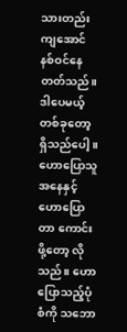သားတည်းကျအောင် နစ်ဝင်နေတတ်သည်။ ဒါပေမယ့် တစ်ခုတော့ ရှိသည်ပေါ့။ ဟောပြောသူအနေနှင့် ဟောပြောတာ ကောင်းဖို့တော့ လိုသည်။ ဟောပြောသည့်ပုံစံကို သဘော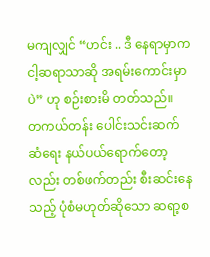မကျလျှင် “ဟင်း .. ဒီ နေရာမှာက ငါ့ဆရာသာဆို အရမ်းကောင်းမှာပဲ” ဟု စဉ်းစားမိ တတ်သည်။
တကယ်တန်း ပေါင်းသင်းဆက်ဆံရေး နယ်ပယ်ရောက်တော့လည်း တစ်ဖက်တည်း စီးဆင်းနေသည့် ပုံစံမဟုတ်ဆိုသော ဆရာ့စ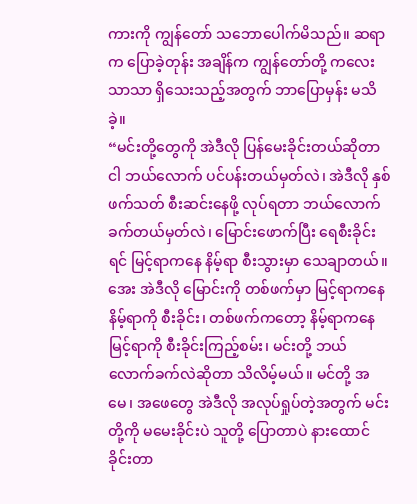ကားကို ကျွန်တော် သဘောပေါက်မိသည်။ ဆရာက ပြောခဲ့တုန်း အချိန်က ကျွန်တော်တို့ ကလေးသာသာ ရှိသေးသည့်အတွက် ဘာပြောမှန်း မသိခဲ့။
“မင်းတို့တွေကို အဲဒီလို ပြန်မေးခိုင်းတယ်ဆိုတာ ငါ ဘယ်လောက် ပင်ပန်းတယ်မှတ်လဲ၊ အဲဒီလို နှစ်ဖက်သတ် စီးဆင်းနေဖို့ လုပ်ရတာ ဘယ်လောက် ခက်တယ်မှတ်လဲ၊ မြောင်းဖောက်ပြီး ရေစီးခိုင်းရင် မြင့်ရာကနေ နိမ့်ရာ စီးသွားမှာ သေချာတယ်။ အေး အဲဒီလို မြောင်းကို တစ်ဖက်မှာ မြင့်ရာကနေ နိမ့်ရာကို စီးခိုင်း၊ တစ်ဖက်ကတော့ နိမ့်ရာကနေ မြင့်ရာကို စီးခိုင်းကြည့်စမ်း၊ မင်းတို့ ဘယ်လောက်ခက်လဲဆိုတာ သိလိမ့်မယ်။ မင်တို့ အမေ၊ အဖေတွေ အဲဒီလို အလုပ်ရှုပ်တဲ့အတွက် မင်းတို့ကို မမေးခိုင်းပဲ သူတို့ ပြောတာပဲ နားထောင်ခိုင်းတာ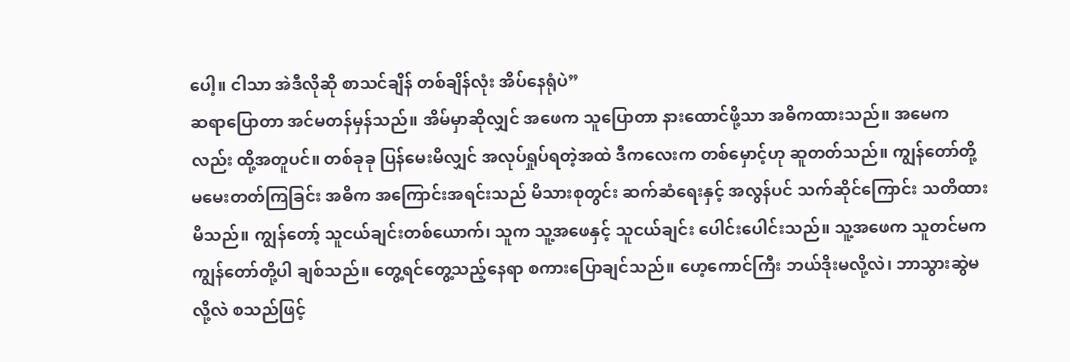ပေါ့။ ငါသာ အဲဒီလိုဆို စာသင်ချိန် တစ်ချိန်လုံး အိပ်နေရုံပဲ”
ဆရာပြောတာ အင်မတန်မှန်သည်။ အိမ်မှာဆိုလျှင် အဖေက သူပြောတာ နားထောင်ဖို့သာ အဓိကထားသည်။ အမေကလည်း ထို့အတူပင်။ တစ်ခုခု ပြန်မေးမိလျှင် အလုပ်ရှုပ်ရတဲ့အထဲ ဒီကလေးက တစ်မှောင့်ဟု ဆူတတ်သည်။ ကျွန်တော်တို့ မမေးတတ်ကြခြင်း အဓိက အကြောင်းအရင်းသည် မိသားစုတွင်း ဆက်ဆံရေးနှင့် အလွန်ပင် သက်ဆိုင်ကြောင်း သတိထားမိသည်။ ကျွန်တော့် သူငယ်ချင်းတစ်ယောက်၊ သူက သူ့အဖေနှင့် သူငယ်ချင်း ပေါင်းပေါင်းသည်။ သူ့အဖေက သူတင်မက ကျွန်တော်တို့ပါ ချစ်သည်။ တွေ့ရင်တွေ့သည့်နေရာ စကားပြောချင်သည်။ ဟေ့ကောင်ကြီး ဘယ်ဒိုးမလို့လဲ၊ ဘာသွားဆွဲမလို့လဲ စသည်ဖြင့်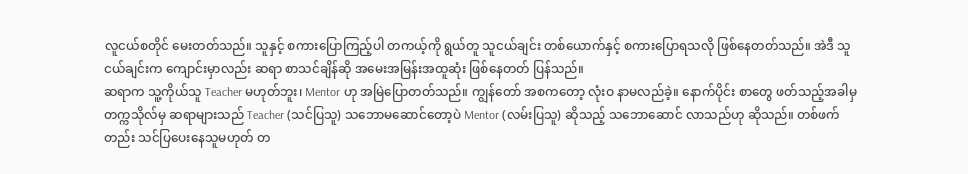လူငယ်စတိုင် မေးတတ်သည်။ သူနှင့် စကားပြောကြည့်ပါ တကယ့်ကို ရွယ်တူ သူငယ်ချင်း တစ်ယောက်နှင့် စကားပြောရသလို ဖြစ်နေတတ်သည်။ အဲဒီ သူငယ်ချင်းက ကျောင်းမှာလည်း ဆရာ စာသင်ချိန်ဆို အမေးအမြန်းအထူဆုံး ဖြစ်နေတတ် ပြန်သည်။
ဆရာက သူ့ကိုယ်သူ Teacher မဟုတ်ဘူး၊ Mentor ဟု အမြဲပြောတတ်သည်။ ကျွန်တော် အစကတော့ လုံးဝ နာမလည်ခဲ့။ နောက်ပိုင်း စာတွေ ဖတ်သည့်အခါမှ တက္ကသိုလ်မှ ဆရာများသည် Teacher (သင်ပြသူ) သဘောမဆောင်တော့ပဲ Mentor (လမ်းပြသူ) ဆိုသည့် သဘောဆောင် လာသည်ဟု ဆိုသည်။ တစ်ဖက်တည်း သင်ပြပေးနေသူမဟုတ် တ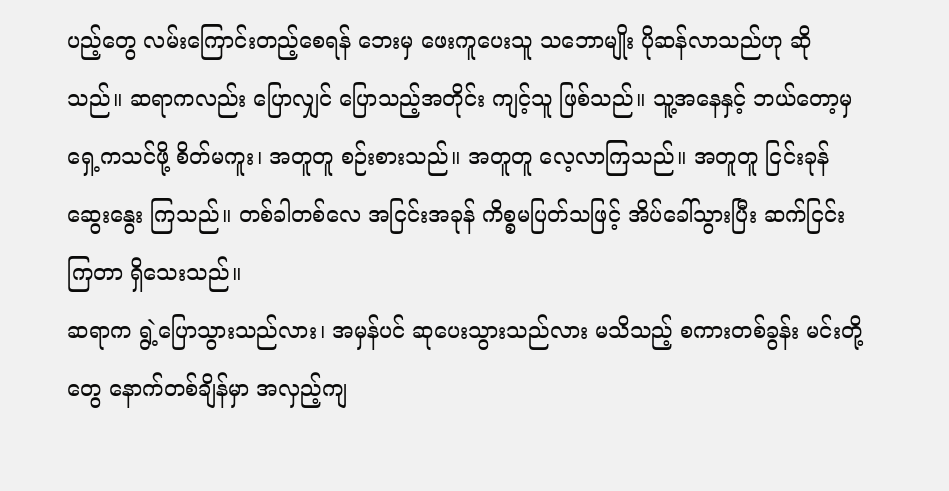ပည့်တွေ လမ်းကြောင်းတည့်စေရန် ဘေးမှ ဖေးကူပေးသူ သဘောမျိုး ပိုဆန်လာသည်ဟု ဆိုသည်။ ဆရာကလည်း ပြောလျှင် ပြောသည့်အတိုင်း ကျင့်သူ ဖြစ်သည်။ သူ့အနေနှင့် ဘယ်တော့မှ ရှေ့ကသင်ဖို့ စိတ်မကူး၊ အတူတူ စဉ်းစားသည်။ အတူတူ လေ့လာကြသည်။ အတူတူ ငြင်းခုန်ဆွေးနွေး ကြသည်။ တစ်ခါတစ်လေ အငြင်းအခုန် ကိစ္စမပြတ်သဖြင့် အိပ်ခေါ်သွားပြီး ဆက်ငြင်းကြတာ ရှိသေးသည်။
ဆရာက ရွဲ့ပြောသွားသည်လား၊ အမှန်ပင် ဆုပေးသွားသည်လား မသိသည့် စကားတစ်ခွန်း မင်းတို့တွေ နောက်တစ်ချိန်မှာ အလှည့်ကျ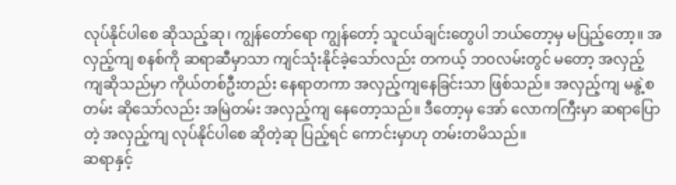လုပ်နိုင်ပါစေ ဆိုသည့်ဆု၊ ကျွန်တော်ရော ကျွန်တော့် သူငယ်ချင်းတွေပါ ဘယ်တော့မှ မပြည့်တော့။ အလှည့်ကျ စနစ်ကို ဆရာဆီမှာသာ ကျင်သုံးနိုင်ခဲ့သော်လည်း တကယ့် ဘဝလမ်းတွင် မတော့ အလှည့်ကျဆိုသည်မှာ ကိုယ်တစ်ဦးတည်း နေရာတကာ အလှည့်ကျနေခြင်းသာ ဖြစ်သည်။ အလှည့်ကျ မနွဲ့စတမ်း ဆိုသော်လည်း အမြဲတမ်း အလှည့်ကျ နေတော့သည်။ ဒီတော့မှ အော် လောကကြီးမှာ ဆရာပြောတဲ့ အလှည့်ကျ လုပ်နိုင်ပါစေ ဆိုတဲ့ဆု ပြည့်ရင် ကောင်းမှာဟု တမ်းတမိသည်။
ဆရာနှင့်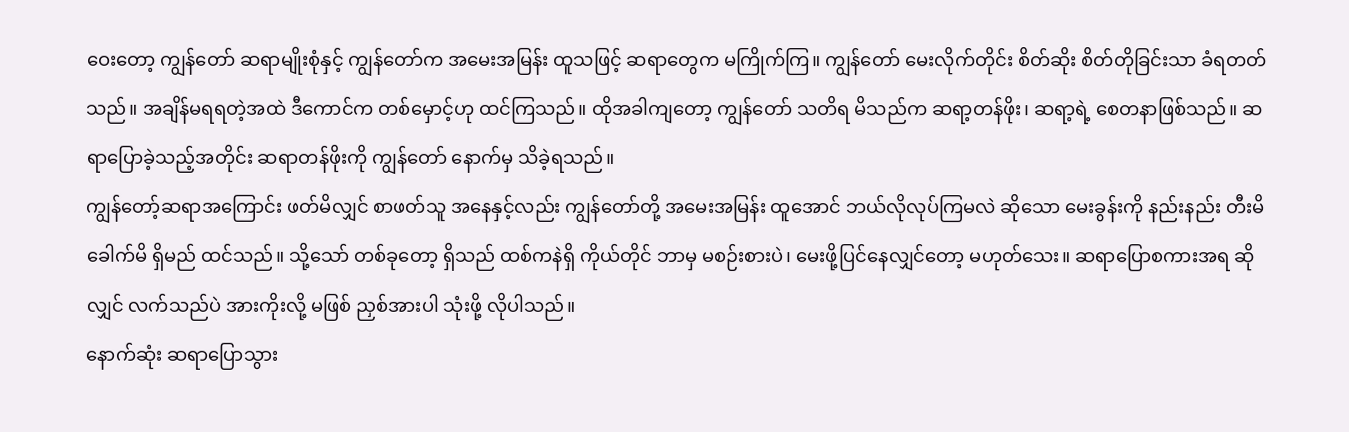ဝေးတော့ ကျွန်တော် ဆရာမျိုးစုံနှင့် ကျွန်တော်က အမေးအမြန်း ထူသဖြင့် ဆရာတွေက မကြိုက်ကြ။ ကျွန်တော် မေးလိုက်တိုင်း စိတ်ဆိုး စိတ်တိုခြင်းသာ ခံရတတ်သည်။ အချိန်မရရတဲ့အထဲ ဒီကောင်က တစ်မှောင့်ဟု ထင်ကြသည်။ ထိုအခါကျတော့ ကျွန်တော် သတိရ မိသည်က ဆရာ့တန်ဖိုး၊ ဆရာ့ရဲ့ စေတနာဖြစ်သည်။ ဆရာပြောခဲ့သည့်အတိုင်း ဆရာတန်ဖိုးကို ကျွန်တော် နောက်မှ သိခဲ့ရသည်။
ကျွန်တော့်ဆရာအကြောင်း ဖတ်မိလျှင် စာဖတ်သူ အနေနှင့်လည်း ကျွန်တော်တို့ အမေးအမြန်း ထူအောင် ဘယ်လိုလုပ်ကြမလဲ ဆိုသော မေးခွန်းကို နည်းနည်း တီးမိခေါက်မိ ရှိမည် ထင်သည်။ သို့သော် တစ်ခုတော့ ရှိသည် ထစ်ကနဲရှိ ကိုယ်တိုင် ဘာမှ မစဉ်းစားပဲ၊ မေးဖို့ပြင်နေလျှင်တော့ မဟုတ်သေး။ ဆရာပြောစကားအရ ဆိုလျှင် လက်သည်ပဲ အားကိုးလို့ မဖြစ် ညှစ်အားပါ သုံးဖို့ လိုပါသည်။
နောက်ဆုံး ဆရာပြောသွား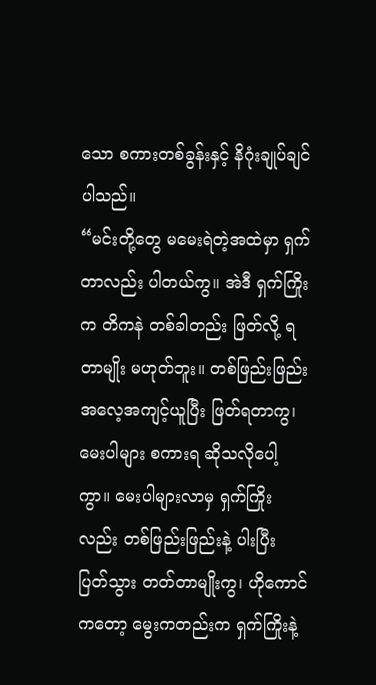သော စကားတစ်ခွန်းနှင့် နိဂုံးချုပ်ချင်ပါသည်။
“မင်းတို့တွေ မမေးရဲတဲ့အထဲမှာ ရှက်တာလည်း ပါတယ်ကွ။ အဲဒီ ရှက်ကြိုးက တိကနဲ တစ်ခါတည်း ဖြတ်လို့ ရတာမျိုး မဟုတ်ဘူး။ တစ်ဖြည်းဖြည်း အလေ့အကျင့်ယူပြီး ဖြတ်ရတာကွ၊ မေးပါများ စကားရ ဆိုသလိုပေါ့ကွာ။ မေးပါများလာမှ ရှက်ကြိုးလည်း တစ်ဖြည်းဖြည်းနဲ့ ပါးပြီး ပြတ်သွား တတ်တာမျိုးကွ၊ ဟိုကောင်ကတော့ မွေးကတည်းက ရှက်ကြိုးနဲ့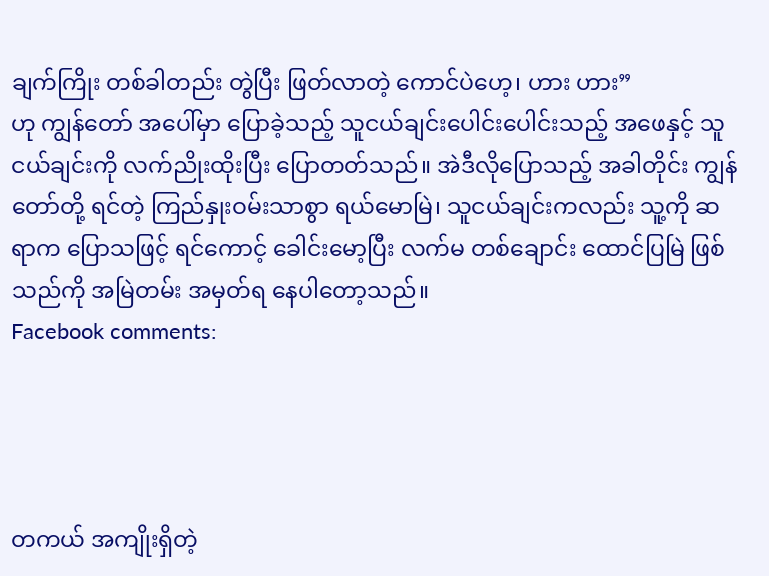ချက်ကြိုး တစ်ခါတည်း တွဲပြီး ဖြတ်လာတဲ့ ကောင်ပဲဟေ့၊ ဟား ဟား”
ဟု ကျွန်တော် အပေါ်မှာ ပြောခဲ့သည့် သူငယ်ချင်းပေါင်းပေါင်းသည့် အဖေနှင့် သူငယ်ချင်းကို လက်ညိုးထိုးပြီး ပြောတတ်သည်။ အဲဒီလိုပြောသည့် အခါတိုင်း ကျွန်တော်တို့ ရင်တဲ့ ကြည်နှုးဝမ်းသာစွာ ရယ်မောမြဲ၊ သူငယ်ချင်းကလည်း သူ့ကို ဆရာက ပြောသဖြင့် ရင်ကောင့် ခေါင်းမော့ပြီး လက်မ တစ်ချောင်း ထောင်ပြမြဲ ဖြစ်သည်ကို အမြဲတမ်း အမှတ်ရ နေပါတော့သည်။
Facebook comments:




တကယ် အကျိုးရှိတဲ့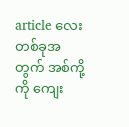article လေးတစ်ခုအတွက် အစ်ကို့ကို ကျေး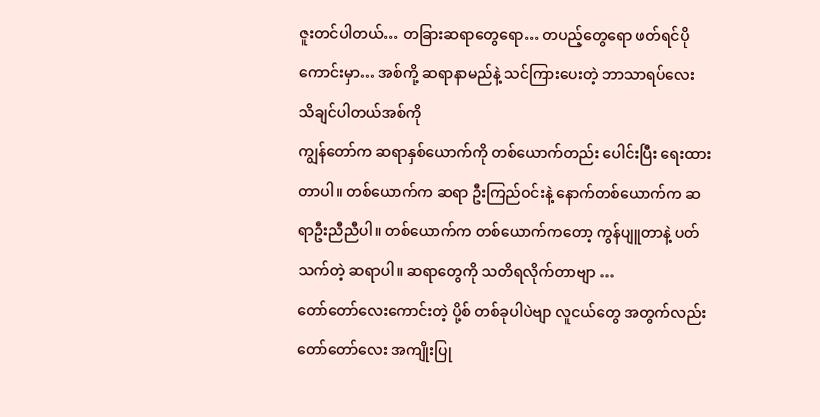ဇူးတင်ပါတယ်… တခြားဆရာတွေရော… တပည့်တွေရော ဖတ်ရင်ပိုကောင်းမှာ… အစ်ကို့ ဆရာနာမည်နဲ့ သင်ကြားပေးတဲ့ ဘာသာရပ်လေး သိချင်ပါတယ်အစ်ကို
ကျွန်တော်က ဆရာနှစ်ယောက်ကို တစ်ယောက်တည်း ပေါင်းပြီး ရေးထားတာပါ။ တစ်ယောက်က ဆရာ ဦးကြည်ဝင်းနဲ့ နောက်တစ်ယောက်က ဆရာဦးညီညီပါ။ တစ်ယောက်က တစ်ယောက်ကတော့ ကွန်ပျူတာနဲ့ ပတ်သက်တဲ့ ဆရာပါ။ ဆရာတွေကို သတိရလိုက်တာဗျာ …
တော်တော်လေးကောင်းတဲ့ ပို့စ် တစ်ခုပါပဲဗျာ လူငယ်တွေ အတွက်လည်း တော်တော်လေး အကျိုးပြု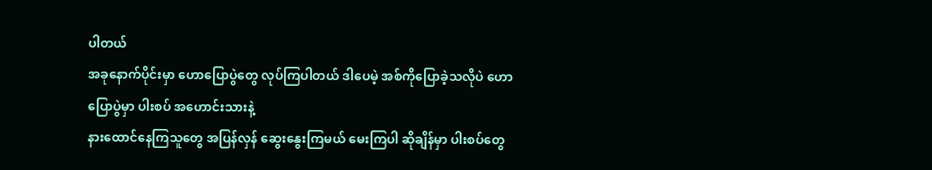ပါတယ်
အခုနောက်ပိုင်းမှာ ဟောပြောပွဲတွေ လုပ်ကြပါတယ် ဒါပေမဲ့ အစ်ကိုပြောခဲ့သလိုပဲ ဟောပြောပွဲမှာ ပါးစပ် အဟောင်းသားနဲ့
နားထောင်နေကြသူတွေ အပြန်လှန် ဆွေးနွေးကြမယ် မေးကြပါ ဆိုချိန်မှာ ပါးစပ်တွေ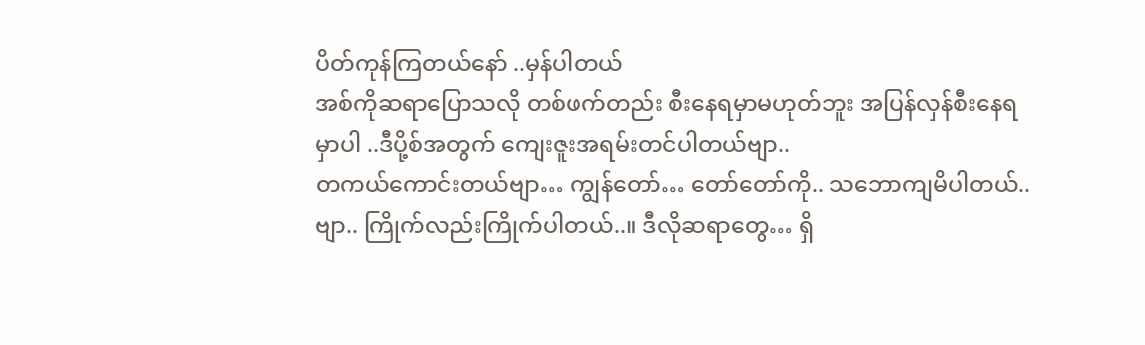ပိတ်ကုန်ကြတယ်နော် ..မှန်ပါတယ်
အစ်ကိုဆရာပြောသလို တစ်ဖက်တည်း စီးနေရမှာမဟုတ်ဘူး အပြန်လှန်စီးနေရမှာပါ ..ဒီပို့စ်အတွက် ကျေးဇူးအရမ်းတင်ပါတယ်ဗျာ..
တကယ်ကောင်းတယ်ဗျာ… ကျွန်တော်… တော်တော်ကို.. သဘောကျမိပါတယ်..ဗျာ.. ကြိုက်လည်းကြိုက်ပါတယ်..။ ဒီလိုဆရာတွေ… ရှိ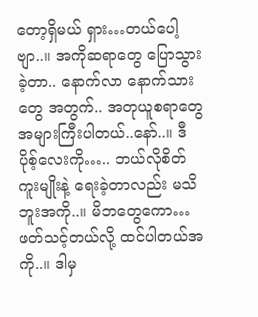တော့ရှိမယ် ရှား…တယ်ပေါ့ဗျာ..။ အကိုဆရာတွေ ပြောသွားခဲ့တာ.. နောက်လာ နောက်သားတွေ အတွက်.. အတုယူစရာတွေ အများကြီးပါတယ်..နော်..။ ဒီ ပိုစ့်လေးကို….. ဘယ်လိုစိတ်ကူးမျိုးနဲ့ ရေးခဲ့တာလည်း မသိဘူးအကို..။ မိဘတွေကော… ဖတ်သင့်တယ်လို့ ထင်ပါတယ်အကို..။ ဒါမှ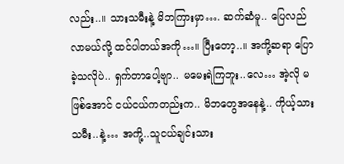လည်း..။ သားသမီးနဲ့ မိဘကြားမှာ…. ဆက်ဆံမူ.. ပြေလည်လာမယ်လို့ ထင်ပါတယ်အကို…။ ပြီးတော့..။ အကို့ဆရာ ပြောခဲ့သလိုပဲ.. ရှက်တာပေါ့ဗျာ.. မမေးရဲကြဘူး..လေ… အဲ့လို မဖြစ်အောင် ငယ်ငယ်ကတည်းက.. မိဘတွေအနေနဲ့.. ကိုယ့်သားသမီး..နဲ့… အကို့..သူငယ်ချင်းသား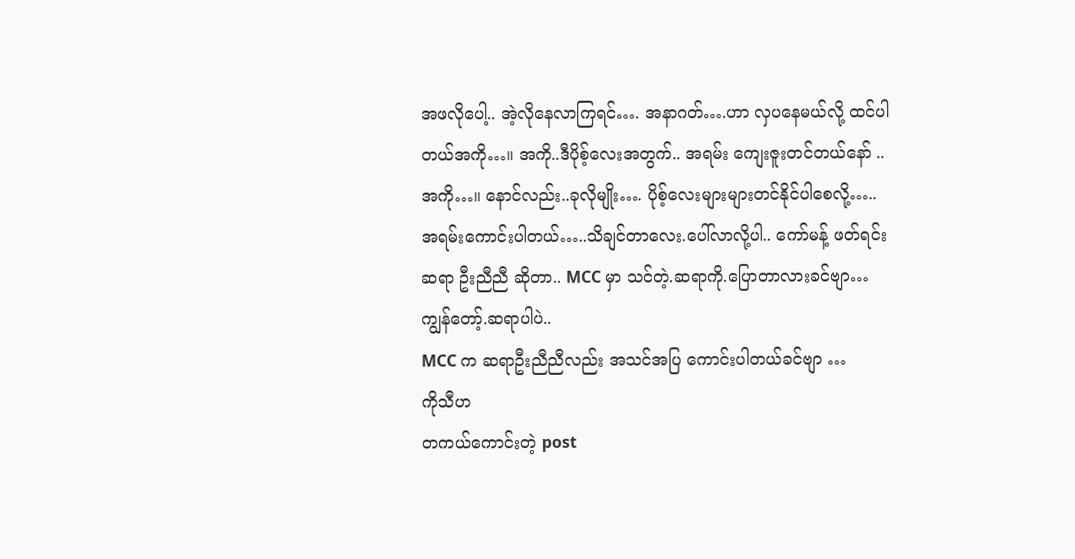အဖလိုပေါ့.. အဲ့လိုနေလာကြရင်…. အနာဂတ်….ဟာ လှပနေမယ်လို့ ထင်ပါတယ်အကို…။ အကို..ဒီပိုစ့်လေးအတွက်.. အရမ်း ကျေးဇူးတင်တယ်နော် ..အကို…။ နောင်လည်း..ခုလိုမျိုး…. ပိုစ့်လေးများများတင်နိုင်ပါစေလို့…..
အရမ်းကောင်းပါတယ်…..သိချင်တာလေး.ပေါ်လာလို့ပါ.. ကော်မန့် ဖတ်ရင်း
ဆရာ ဦးညီညီ ဆိုတာ.. MCC မှာ သင်တဲ့.ဆရာကို.ပြောတာလားခင်ဗျာ…
ကျွန်တော့်.ဆရာပါပဲ..
MCC က ဆရာဦးညီညီလည်း အသင်အပြ ကောင်းပါတယ်ခင်ဗျာ …
ကိုသီဟ
တကယ်ကောင်းတဲ့ post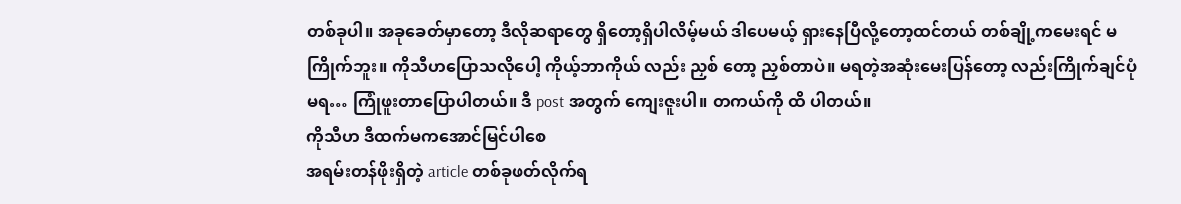တစ်ခုပါ။ အခုခေတ်မှာတော့ ဒီလိုဆရာတွေ ရှိတော့ရှိပါလိမ့်မယ် ဒါပေမယ့် ရှားနေပြီလို့တော့ထင်တယ် တစ်ချို့ကမေးရင် မကြိုက်ဘူး။ ကိုသီဟပြောသလိုပေါ့ ကိုယ့်ဘာကိုယ် လည်း ညှစ် တော့ ညှစ်တာပဲ။ မရတဲ့အဆုံးမေးပြန်တော့ လည်းကြိုက်ချင်ပုံမရ… ကြုံဖူးတာပြောပါတယ်။ ဒီ post အတွက် ကျေးဇူးပါ။ တကယ်ကို ထိ ပါတယ်။
ကိုသီဟ ဒီထက်မကအောင်မြင်ပါစေ
အရမ်းတန်ဖိုးရှိတဲ့ article တစ်ခုဖတ်လိုက်ရ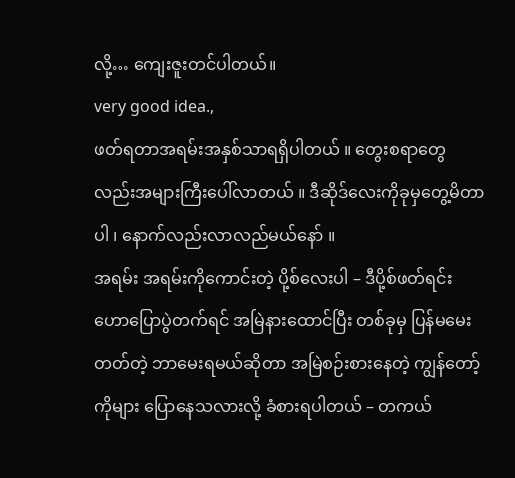လို့… ကျေးဇူးတင်ပါတယ်။
very good idea.,
ဖတ်ရတာအရမ်းအနှစ်သာရရှိပါတယ် ။ တွေးစရာတွေလည်းအများကြီးပေါ်လာတယ် ။ ဒီဆိုဒ်လေးကိုခုမှတွေ့မိတာပါ ၊ နောက်လည်းလာလည်မယ်နော် ။
အရမ်း အရမ်းကိုကောင်းတဲ့ ပို့စ်လေးပါ – ဒီပို့စ်ဖတ်ရင်း ဟောပြောပွဲတက်ရင် အမြဲနားထောင်ပြီး တစ်ခုမှ ပြန်မမေးတတ်တဲ့ ဘာမေးရမယ်ဆိုတာ အမြဲစဉ်းစားနေတဲ့ ကျွန်တော့်ကိုများ ပြောနေသလားလို့ ခံစားရပါတယ် – တကယ်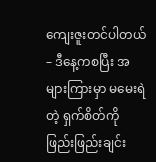ကျေးဇူးတင်ပါတယ် – ဒီနေ့ကစပြီး အများကြားမှာ မမေးရဲတဲ့ ရှက်စိတ်ကို ဖြည်းဖြည်းချင်း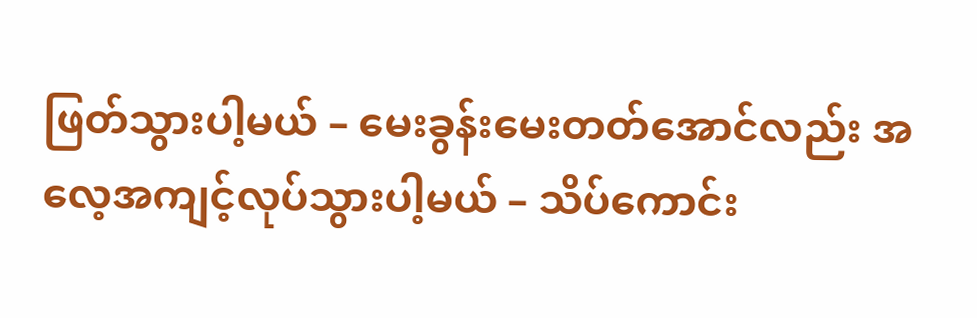ဖြတ်သွားပါ့မယ် – မေးခွန်းမေးတတ်အောင်လည်း အလေ့အကျင့်လုပ်သွားပါ့မယ် – သိပ်ကောင်း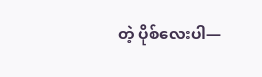တဲ့ ပိုစ်လေးပါ—